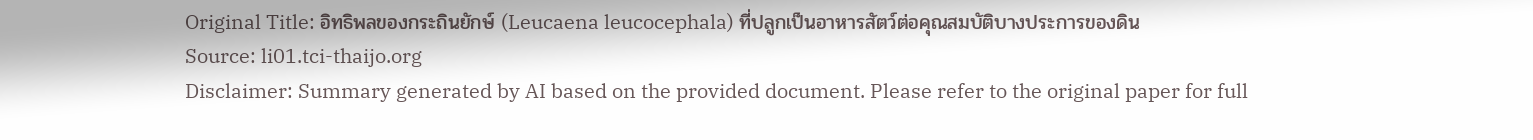Original Title: อิทธิพลของกระถินยักษ์ (Leucaena leucocephala) ที่ปลูกเป็นอาหารสัตว์ต่อคุณสมบัติบางประการของดิน
Source: li01.tci-thaijo.org
Disclaimer: Summary generated by AI based on the provided document. Please refer to the original paper for full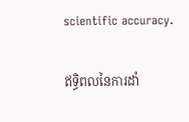scientific accuracy.

ឥទ្ធិពលនៃការដាំ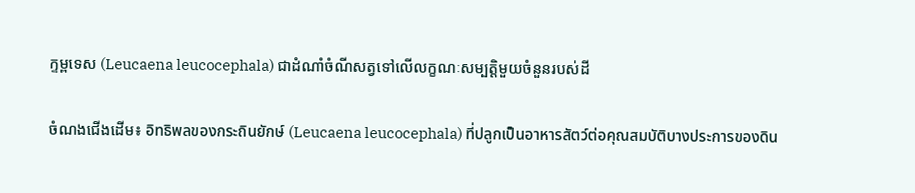ក្ទម្ពទេស (Leucaena leucocephala) ជាដំណាំចំណីសត្វទៅលើលក្ខណៈសម្បត្តិមួយចំនួនរបស់ដី

ចំណងជើងដើម៖ อิทธิพลของกระถินยักษ์ (Leucaena leucocephala) ที่ปลูกเป็นอาหารสัตว์ต่อคุณสมบัติบางประการของดิน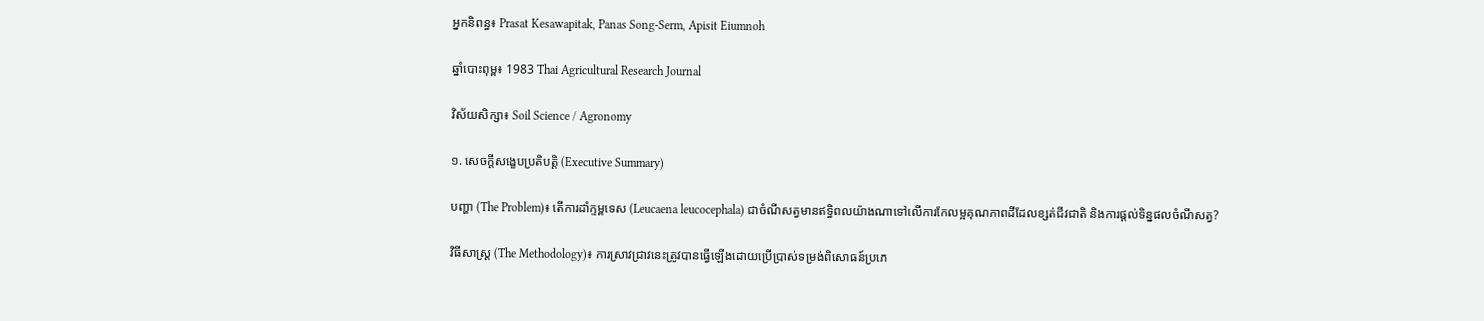អ្នកនិពន្ធ៖ Prasat Kesawapitak, Panas Song-Serm, Apisit Eiumnoh

ឆ្នាំបោះពុម្ព៖ 1983 Thai Agricultural Research Journal

វិស័យសិក្សា៖ Soil Science / Agronomy

១. សេចក្តីសង្ខេបប្រតិបត្តិ (Executive Summary)

បញ្ហា (The Problem)៖ តើការដាំក្ទម្ពទេស (Leucaena leucocephala) ជាចំណីសត្វមានឥទ្ធិពលយ៉ាងណាទៅលើការកែលម្អគុណភាពដីដែលខ្សត់ជីវជាតិ និងការផ្តល់ទិន្នផលចំណីសត្វ?

វិធីសាស្ត្រ (The Methodology)៖ ការស្រាវជ្រាវនេះត្រូវបានធ្វើឡើងដោយប្រើប្រាស់ទម្រង់ពិសោធន៍ប្រភេ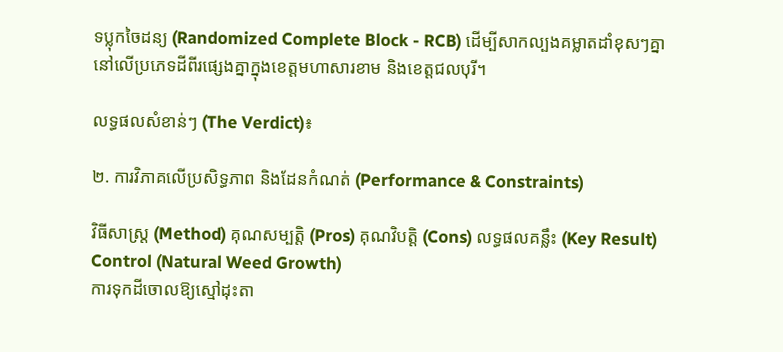ទប្លុកចៃដន្យ (Randomized Complete Block - RCB) ដើម្បីសាកល្បងគម្លាតដាំខុសៗគ្នានៅលើប្រភេទដីពីរផ្សេងគ្នាក្នុងខេត្តមហាសារខាម និងខេត្តជលបុរី។

លទ្ធផលសំខាន់ៗ (The Verdict)៖

២. ការវិភាគលើប្រសិទ្ធភាព និងដែនកំណត់ (Performance & Constraints)

វិធីសាស្ត្រ (Method) គុណសម្បត្តិ (Pros) គុណវិបត្តិ (Cons) លទ្ធផលគន្លឹះ (Key Result)
Control (Natural Weed Growth)
ការទុកដីចោលឱ្យស្មៅដុះតា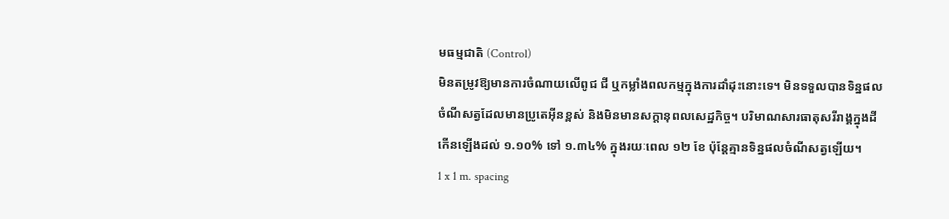មធម្មជាតិ (Control)
មិនតម្រូវឱ្យមានការចំណាយលើពូជ ជី ឬកម្លាំងពលកម្មក្នុងការដាំដុះនោះទេ។ មិនទទួលបានទិន្នផលចំណីសត្វដែលមានប្រូតេអ៊ីនខ្ពស់ និងមិនមានសក្តានុពលសេដ្ឋកិច្ច។ បរិមាណសារធាតុសរីរាង្គក្នុងដីកើនឡើងដល់ ១.១០% ទៅ ១.៣៤% ក្នុងរយៈពេល ១២ ខែ ប៉ុន្តែគ្មានទិន្នផលចំណីសត្វឡើយ។
1 x 1 m. spacing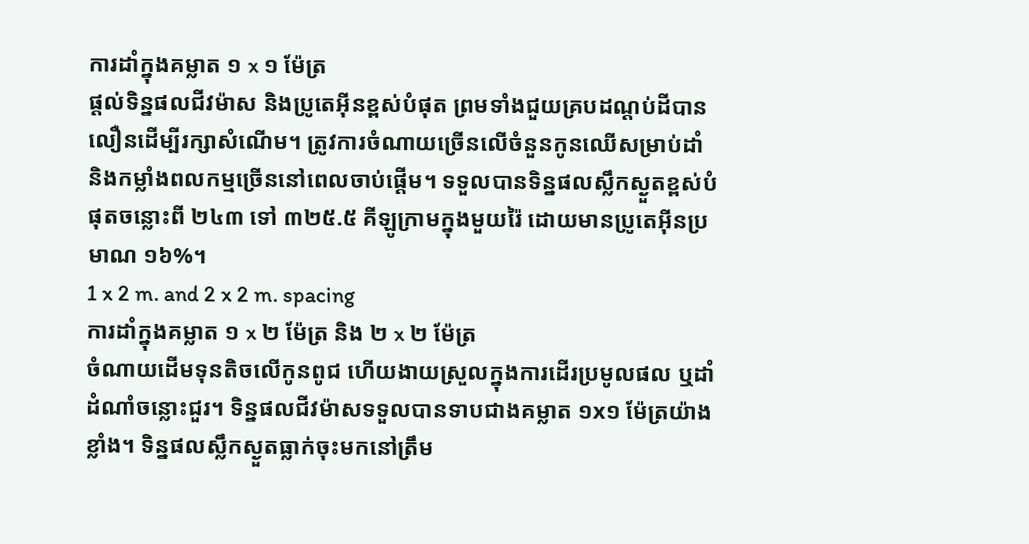ការដាំក្នុងគម្លាត ១ x ១ ម៉ែត្រ
ផ្តល់ទិន្នផលជីវម៉ាស និងប្រូតេអ៊ីនខ្ពស់បំផុត ព្រមទាំងជួយគ្របដណ្តប់ដីបានលឿនដើម្បីរក្សាសំណើម។ ត្រូវការចំណាយច្រើនលើចំនួនកូនឈើសម្រាប់ដាំ និងកម្លាំងពលកម្មច្រើននៅពេលចាប់ផ្តើម។ ទទួលបានទិន្នផលស្លឹកស្ងួតខ្ពស់បំផុតចន្លោះពី ២៤៣ ទៅ ៣២៥.៥ គីឡូក្រាមក្នុងមួយរ៉ៃ ដោយមានប្រូតេអ៊ីនប្រមាណ ១៦%។
1 x 2 m. and 2 x 2 m. spacing
ការដាំក្នុងគម្លាត ១ x ២ ម៉ែត្រ និង ២ x ២ ម៉ែត្រ
ចំណាយដើមទុនតិចលើកូនពូជ ហើយងាយស្រួលក្នុងការដើរប្រមូលផល ឬដាំដំណាំចន្លោះជួរ។ ទិន្នផលជីវម៉ាសទទួលបានទាបជាងគម្លាត ១x១ ម៉ែត្រយ៉ាងខ្លាំង។ ទិន្នផលស្លឹកស្ងួតធ្លាក់ចុះមកនៅត្រឹម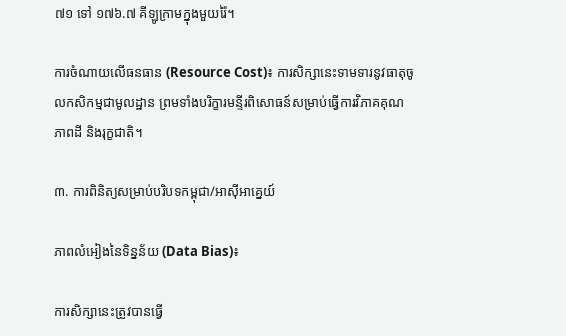៧១ ទៅ ១៧៦.៧ គីឡូក្រាមក្នុងមួយរ៉ៃ។

ការចំណាយលើធនធាន (Resource Cost)៖ ការសិក្សានេះទាមទារនូវធាតុចូលកសិកម្មជាមូលដ្ឋាន ព្រមទាំងបរិក្ខារមន្ទីរពិសោធន៍សម្រាប់ធ្វើការវិភាគគុណភាពដី និងរុក្ខជាតិ។

៣. ការពិនិត្យសម្រាប់បរិបទកម្ពុជា/អាស៊ីអាគ្នេយ៍

ភាពលំអៀងនៃទិន្នន័យ (Data Bias)៖

ការសិក្សានេះត្រូវបានធ្វើ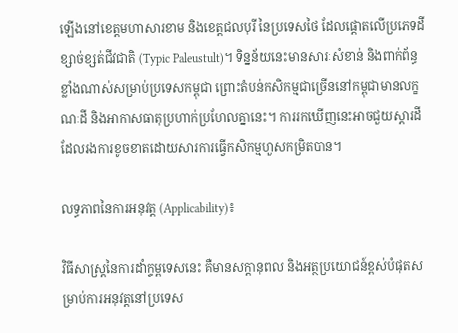ឡើងនៅខេត្តមហាសារខាម និងខេត្តជលបុរី នៃប្រទេសថៃ ដែលផ្តោតលើប្រភេទដីខ្សាច់ខ្សត់ជីវជាតិ (Typic Paleustult)។ ទិន្នន័យនេះមានសារៈសំខាន់ និងពាក់ព័ន្ធខ្លាំងណាស់សម្រាប់ប្រទេសកម្ពុជា ព្រោះតំបន់កសិកម្មជាច្រើននៅកម្ពុជាមានលក្ខណៈដី និងអាកាសធាតុប្រហាក់ប្រហែលគ្នានេះ។ ការរកឃើញនេះអាចជួយស្តារដីដែលរងការខូចខាតដោយសារការធ្វើកសិកម្មហួសកម្រិតបាន។

លទ្ធភាពនៃការអនុវត្ត (Applicability)៖

វិធីសាស្រ្តនៃការដាំក្ទម្ពទេសនេះ គឺមានសក្តានុពល និងអត្ថប្រយោជន៍ខ្ពស់បំផុតសម្រាប់ការអនុវត្តនៅប្រទេស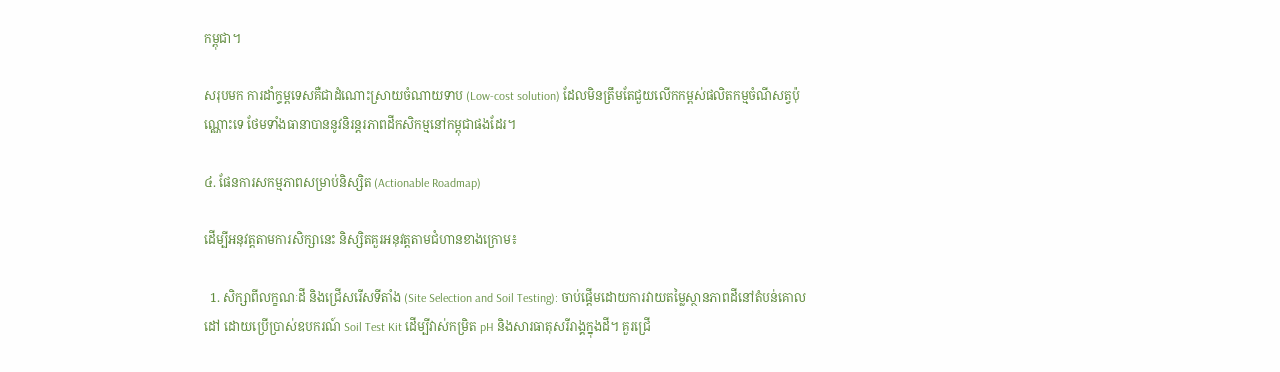កម្ពុជា។

សរុបមក ការដាំក្ទម្ពទេសគឺជាដំណោះស្រាយចំណាយទាប (Low-cost solution) ដែលមិនត្រឹមតែជួយលើកកម្ពស់ផលិតកម្មចំណីសត្វប៉ុណ្ណោះទេ ថែមទាំងធានាបាននូវនិរន្តរភាពដីកសិកម្មនៅកម្ពុជាផងដែរ។

៤. ផែនការសកម្មភាពសម្រាប់និស្សិត (Actionable Roadmap)

ដើម្បីអនុវត្តតាមការសិក្សានេះ និស្សិតគួរអនុវត្តតាមជំហានខាងក្រោម៖

  1. សិក្សាពីលក្ខណៈដី និងជ្រើសរើសទីតាំង (Site Selection and Soil Testing): ចាប់ផ្តើមដោយការវាយតម្លៃស្ថានភាពដីនៅតំបន់គោលដៅ ដោយប្រើប្រាស់ឧបករណ៍ Soil Test Kit ដើម្បីវាស់កម្រិត pH និងសារធាតុសរីរាង្គក្នុងដី។ គួរជ្រើ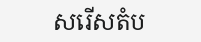សរើសតំប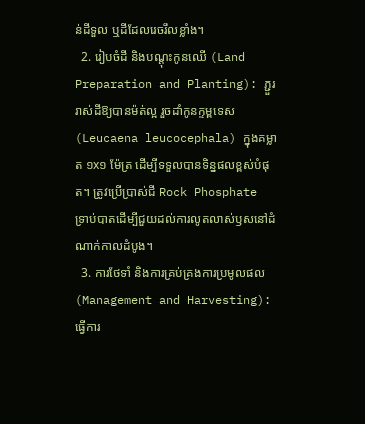ន់ដីទួល ឬដីដែលរេចរឹលខ្លាំង។
  2. រៀបចំដី និងបណ្តុះកូនឈើ (Land Preparation and Planting): ភ្ជួររាស់ដីឱ្យបានម៉ត់ល្អ រួចដាំកូនក្ទម្ពទេស (Leucaena leucocephala) ក្នុងគម្លាត ១x១ ម៉ែត្រ ដើម្បីទទួលបានទិន្នផលខ្ពស់បំផុត។ ត្រូវប្រើប្រាស់ជី Rock Phosphate ទ្រាប់បាតដើម្បីជួយដល់ការលូតលាស់ឫសនៅដំណាក់កាលដំបូង។
  3. ការថែទាំ និងការគ្រប់គ្រងការប្រមូលផល (Management and Harvesting): ធ្វើការ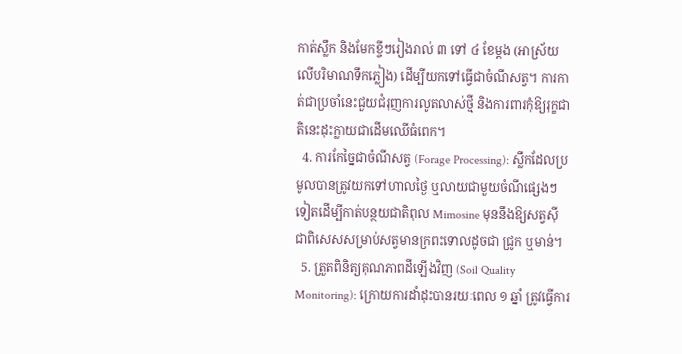កាត់ស្លឹក និងមែកខ្ចីៗរៀងរាល់ ៣ ទៅ ៤ ខែម្តង (អាស្រ័យលើបរិមាណទឹកភ្លៀង) ដើម្បីយកទៅធ្វើជាចំណីសត្វ។ ការកាត់ជាប្រចាំនេះជួយជំរុញការលូតលាស់ថ្មី និងការពារកុំឱ្យរុក្ខជាតិនេះដុះក្លាយជាដើមឈើធំពេក។
  4. ការកែច្នៃជាចំណីសត្វ (Forage Processing): ស្លឹកដែលប្រមូលបានត្រូវយកទៅហាលថ្ងៃ ឬលាយជាមួយចំណីផ្សេងៗទៀតដើម្បីកាត់បន្ថយជាតិពុល Mimosine មុននឹងឱ្យសត្វស៊ី ជាពិសេសសម្រាប់សត្វមានក្រពះទោលដូចជា ជ្រូក ឬមាន់។
  5. ត្រួតពិនិត្យគុណភាពដីឡើងវិញ (Soil Quality Monitoring): ក្រោយការដាំដុះបានរយៈពេល ១ ឆ្នាំ ត្រូវធ្វើការ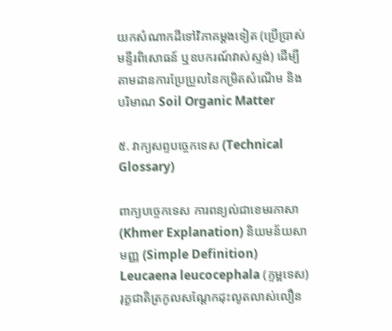យកសំណាកដីទៅវិភាគម្តងទៀត (ប្រើប្រាស់មន្ទីរពិសោធន៍ ឬឧបករណ៍វាស់ស្ទង់) ដើម្បីតាមដានការប្រែប្រួលនៃកម្រិតសំណើម និងបរិមាណ Soil Organic Matter

៥. វាក្យសព្ទបច្ចេកទេស (Technical Glossary)

ពាក្យបច្ចេកទេស ការពន្យល់ជាខេមរភាសា (Khmer Explanation) និយមន័យសាមញ្ញ (Simple Definition)
Leucaena leucocephala (ក្ទម្ពទេស) រុក្ខជាតិត្រកូលសណ្តែកដុះលូតលាស់លឿន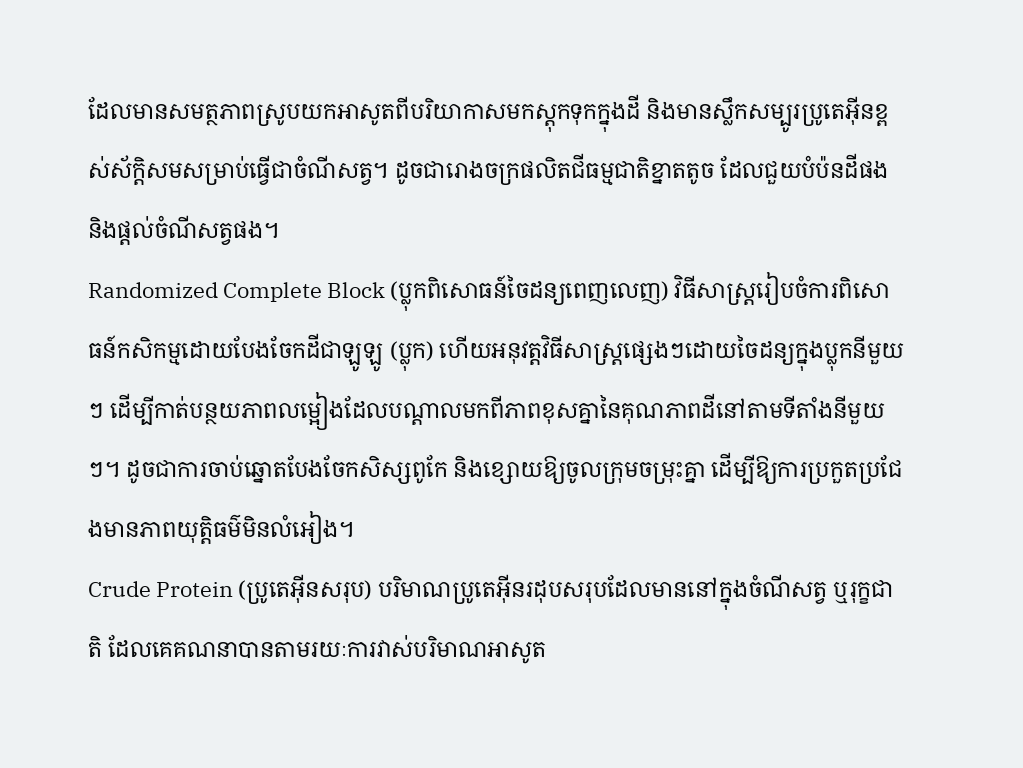ដែលមានសមត្ថភាពស្រូបយកអាសូតពីបរិយាកាសមកស្តុកទុកក្នុងដី និងមានស្លឹកសម្បូរប្រូតេអ៊ីនខ្ពស់ស័ក្តិសមសម្រាប់ធ្វើជាចំណីសត្វ។ ដូចជារោងចក្រផលិតជីធម្មជាតិខ្នាតតូច ដែលជួយបំប៉នដីផង និងផ្តល់ចំណីសត្វផង។
Randomized Complete Block (ប្លុកពិសោធន៍ចៃដន្យពេញលេញ) វិធីសាស្ត្ររៀបចំការពិសោធន៍កសិកម្មដោយបែងចែកដីជាឡូឡូ (ប្លុក) ហើយអនុវត្តវិធីសាស្រ្តផ្សេងៗដោយចៃដន្យក្នុងប្លុកនីមួយៗ ដើម្បីកាត់បន្ថយភាពលម្អៀងដែលបណ្តាលមកពីភាពខុសគ្នានៃគុណភាពដីនៅតាមទីតាំងនីមួយៗ។ ដូចជាការចាប់ឆ្នោតបែងចែកសិស្សពូកែ និងខ្សោយឱ្យចូលក្រុមចម្រុះគ្នា ដើម្បីឱ្យការប្រកួតប្រជែងមានភាពយុត្តិធម៌មិនលំអៀង។
Crude Protein (ប្រូតេអ៊ីនសរុប) បរិមាណប្រូតេអ៊ីនរដុបសរុបដែលមាននៅក្នុងចំណីសត្វ ឬរុក្ខជាតិ ដែលគេគណនាបានតាមរយៈការវាស់បរិមាណអាសូត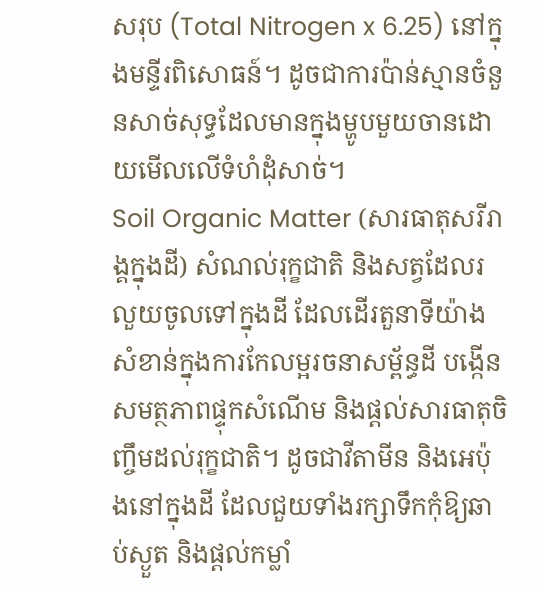សរុប (Total Nitrogen x 6.25) នៅក្នុងមន្ទីរពិសោធន៍។ ដូចជាការប៉ាន់ស្មានចំនួនសាច់សុទ្ធដែលមានក្នុងម្ហូបមួយចានដោយមើលលើទំហំដុំសាច់។
Soil Organic Matter (សារធាតុសរីរាង្គក្នុងដី) សំណល់រុក្ខជាតិ និងសត្វដែលរលួយចូលទៅក្នុងដី ដែលដើរតួនាទីយ៉ាងសំខាន់ក្នុងការកែលម្អរចនាសម្ព័ន្ធដី បង្កើនសមត្ថភាពផ្ទុកសំណើម និងផ្តល់សារធាតុចិញ្ចឹមដល់រុក្ខជាតិ។ ដូចជាវីតាមីន និងអេប៉ុងនៅក្នុងដី ដែលជួយទាំងរក្សាទឹកកុំឱ្យឆាប់ស្ងួត និងផ្តល់កម្លាំ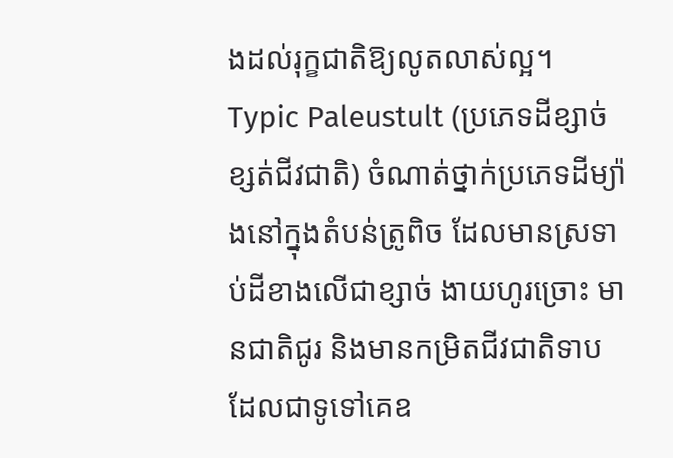ងដល់រុក្ខជាតិឱ្យលូតលាស់ល្អ។
Typic Paleustult (ប្រភេទដីខ្សាច់ខ្សត់ជីវជាតិ) ចំណាត់ថ្នាក់ប្រភេទដីម្យ៉ាងនៅក្នុងតំបន់ត្រូពិច ដែលមានស្រទាប់ដីខាងលើជាខ្សាច់ ងាយហូរច្រោះ មានជាតិជូរ និងមានកម្រិតជីវជាតិទាប ដែលជាទូទៅគេឧ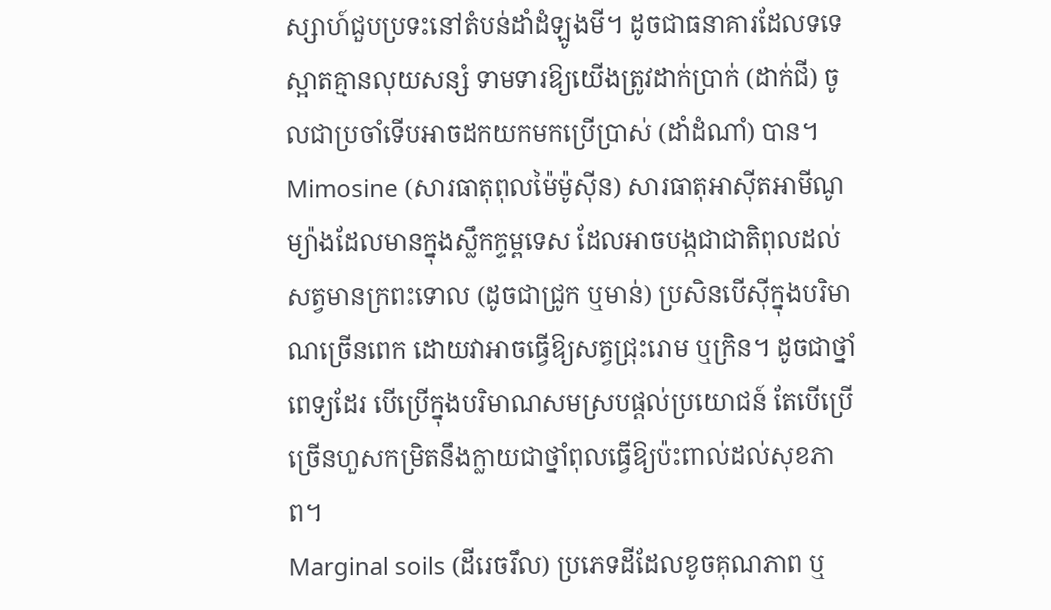ស្សាហ៍ជួបប្រទះនៅតំបន់ដាំដំឡូងមី។ ដូចជាធនាគារដែលទទេស្អាតគ្មានលុយសន្សំ ទាមទារឱ្យយើងត្រូវដាក់ប្រាក់ (ដាក់ជី) ចូលជាប្រចាំទើបអាចដកយកមកប្រើប្រាស់ (ដាំដំណាំ) បាន។
Mimosine (សារធាតុពុលម៉ៃម៉ូស៊ីន) សារធាតុអាស៊ីតអាមីណូម្យ៉ាងដែលមានក្នុងស្លឹកក្ទម្ពទេស ដែលអាចបង្កជាជាតិពុលដល់សត្វមានក្រពះទោល (ដូចជាជ្រូក ឬមាន់) ប្រសិនបើស៊ីក្នុងបរិមាណច្រើនពេក ដោយវាអាចធ្វើឱ្យសត្វជ្រុះរោម ឬក្រិន។ ដូចជាថ្នាំពេទ្យដែរ បើប្រើក្នុងបរិមាណសមស្របផ្តល់ប្រយោជន៍ តែបើប្រើច្រើនហួសកម្រិតនឹងក្លាយជាថ្នាំពុលធ្វើឱ្យប៉ះពាល់ដល់សុខភាព។
Marginal soils (ដីរេចរឹល) ប្រភេទដីដែលខូចគុណភាព ឬ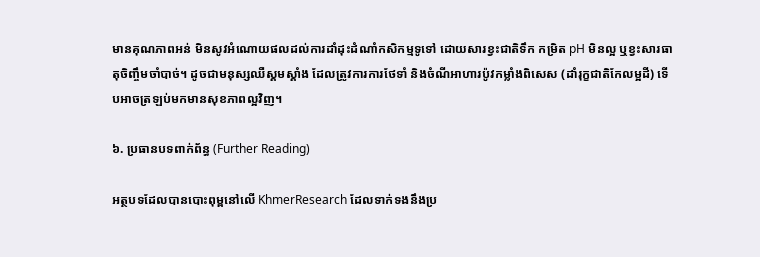មានគុណភាពអន់ មិនសូវអំណោយផលដល់ការដាំដុះដំណាំកសិកម្មទូទៅ ដោយសារខ្វះជាតិទឹក កម្រិត pH មិនល្អ ឬខ្វះសារធាតុចិញ្ចឹមចាំបាច់។ ដូចជាមនុស្សឈឺស្គមស្គាំង ដែលត្រូវការការថែទាំ និងចំណីអាហារប៉ូវកម្លាំងពិសេស (ដាំរុក្ខជាតិកែលម្អដី) ទើបអាចត្រឡប់មកមានសុខភាពល្អវិញ។

៦. ប្រធានបទពាក់ព័ន្ធ (Further Reading)

អត្ថបទដែលបានបោះពុម្ពនៅលើ KhmerResearch ដែលទាក់ទងនឹងប្រ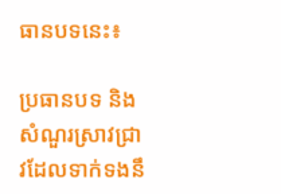ធានបទនេះ៖

ប្រធានបទ និងសំណួរស្រាវជ្រាវដែលទាក់ទងនឹ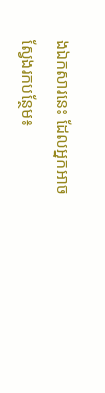ងឯកសារនេះ ដែលអ្នកអាចស្វែងរកបន្ថែម៖